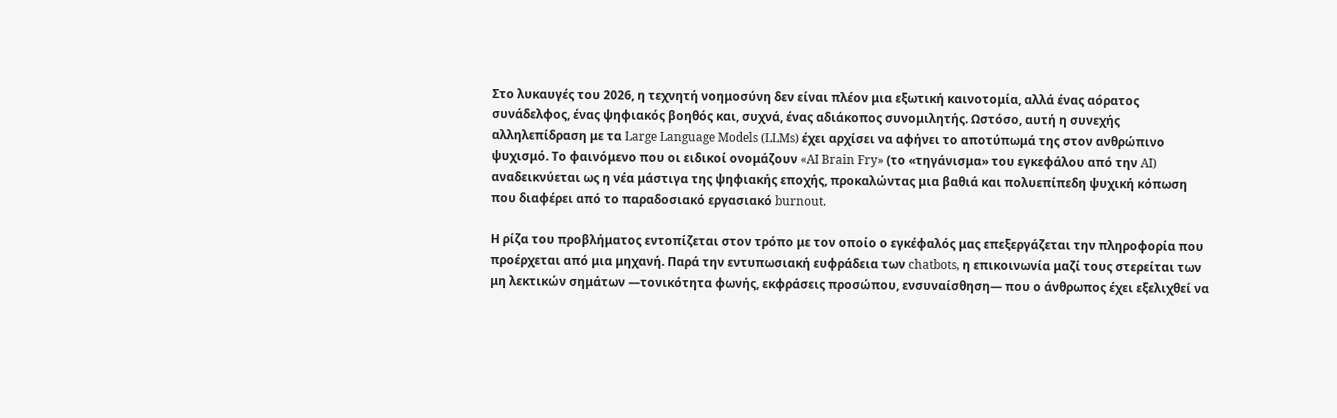Στο λυκαυγές του 2026, η τεχνητή νοημοσύνη δεν είναι πλέον μια εξωτική καινοτομία, αλλά ένας αόρατος συνάδελφος, ένας ψηφιακός βοηθός και, συχνά, ένας αδιάκοπος συνομιλητής. Ωστόσο, αυτή η συνεχής αλληλεπίδραση με τα Large Language Models (LLMs) έχει αρχίσει να αφήνει το αποτύπωμά της στον ανθρώπινο ψυχισμό. Το φαινόμενο που οι ειδικοί ονομάζουν «AI Brain Fry» (το «τηγάνισμα» του εγκεφάλου από την AI) αναδεικνύεται ως η νέα μάστιγα της ψηφιακής εποχής, προκαλώντας μια βαθιά και πολυεπίπεδη ψυχική κόπωση που διαφέρει από το παραδοσιακό εργασιακό burnout.

Η ρίζα του προβλήματος εντοπίζεται στον τρόπο με τον οποίο ο εγκέφαλός μας επεξεργάζεται την πληροφορία που προέρχεται από μια μηχανή. Παρά την εντυπωσιακή ευφράδεια των chatbots, η επικοινωνία μαζί τους στερείται των μη λεκτικών σημάτων —τονικότητα φωνής, εκφράσεις προσώπου, ενσυναίσθηση— που ο άνθρωπος έχει εξελιχθεί να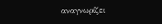αναγνωρίζει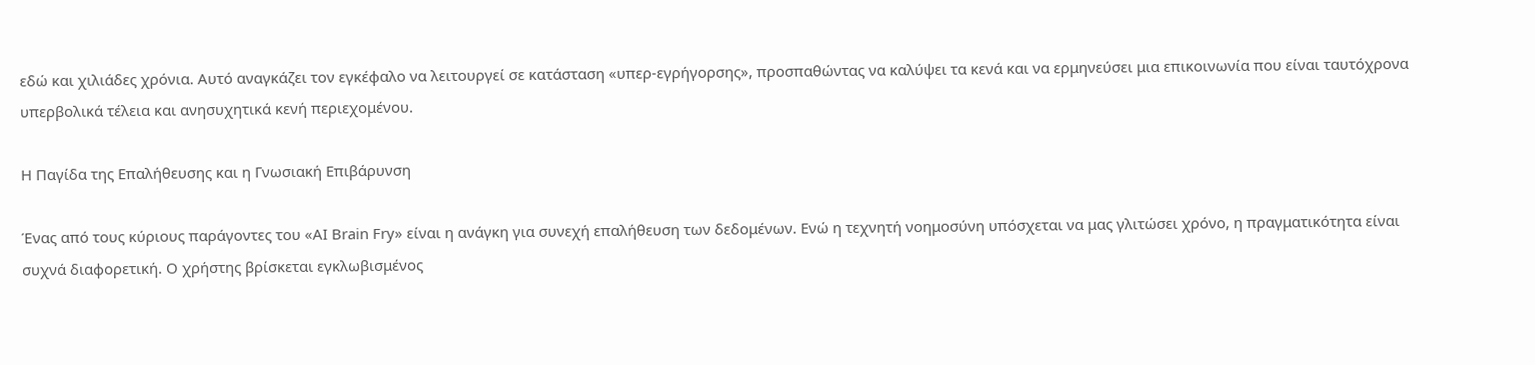εδώ και χιλιάδες χρόνια. Αυτό αναγκάζει τον εγκέφαλο να λειτουργεί σε κατάσταση «υπερ-εγρήγορσης», προσπαθώντας να καλύψει τα κενά και να ερμηνεύσει μια επικοινωνία που είναι ταυτόχρονα υπερβολικά τέλεια και ανησυχητικά κενή περιεχομένου.

Η Παγίδα της Επαλήθευσης και η Γνωσιακή Επιβάρυνση

Ένας από τους κύριους παράγοντες του «AI Brain Fry» είναι η ανάγκη για συνεχή επαλήθευση των δεδομένων. Ενώ η τεχνητή νοημοσύνη υπόσχεται να μας γλιτώσει χρόνο, η πραγματικότητα είναι συχνά διαφορετική. Ο χρήστης βρίσκεται εγκλωβισμένος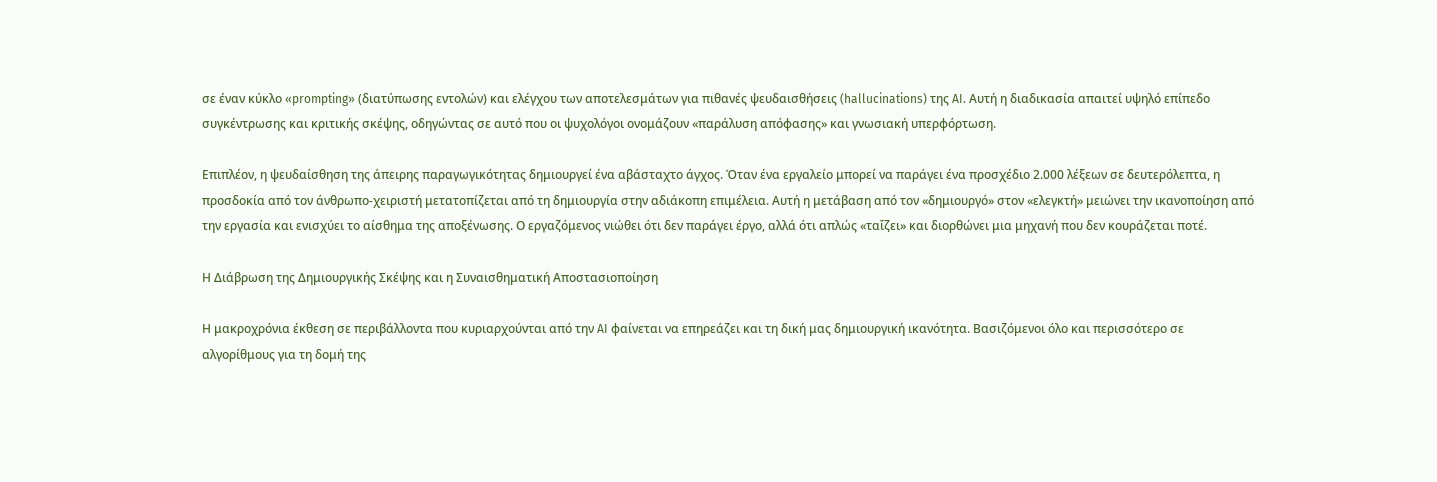σε έναν κύκλο «prompting» (διατύπωσης εντολών) και ελέγχου των αποτελεσμάτων για πιθανές ψευδαισθήσεις (hallucinations) της AI. Αυτή η διαδικασία απαιτεί υψηλό επίπεδο συγκέντρωσης και κριτικής σκέψης, οδηγώντας σε αυτό που οι ψυχολόγοι ονομάζουν «παράλυση απόφασης» και γνωσιακή υπερφόρτωση.

Επιπλέον, η ψευδαίσθηση της άπειρης παραγωγικότητας δημιουργεί ένα αβάσταχτο άγχος. Όταν ένα εργαλείο μπορεί να παράγει ένα προσχέδιο 2.000 λέξεων σε δευτερόλεπτα, η προσδοκία από τον άνθρωπο-χειριστή μετατοπίζεται από τη δημιουργία στην αδιάκοπη επιμέλεια. Αυτή η μετάβαση από τον «δημιουργό» στον «ελεγκτή» μειώνει την ικανοποίηση από την εργασία και ενισχύει το αίσθημα της αποξένωσης. Ο εργαζόμενος νιώθει ότι δεν παράγει έργο, αλλά ότι απλώς «ταΐζει» και διορθώνει μια μηχανή που δεν κουράζεται ποτέ.

Η Διάβρωση της Δημιουργικής Σκέψης και η Συναισθηματική Αποστασιοποίηση

Η μακροχρόνια έκθεση σε περιβάλλοντα που κυριαρχούνται από την AI φαίνεται να επηρεάζει και τη δική μας δημιουργική ικανότητα. Βασιζόμενοι όλο και περισσότερο σε αλγορίθμους για τη δομή της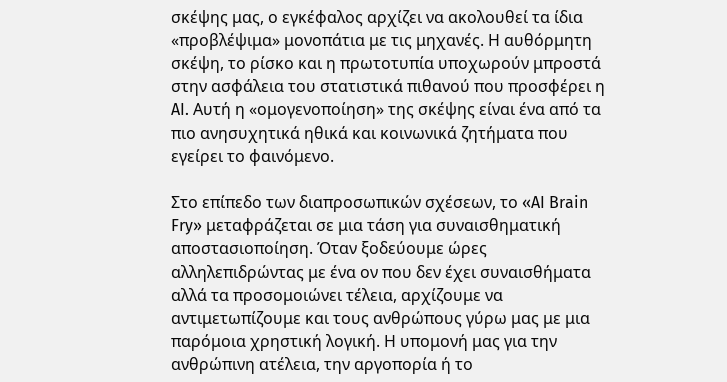σκέψης μας, ο εγκέφαλος αρχίζει να ακολουθεί τα ίδια «προβλέψιμα» μονοπάτια με τις μηχανές. Η αυθόρμητη σκέψη, το ρίσκο και η πρωτοτυπία υποχωρούν μπροστά στην ασφάλεια του στατιστικά πιθανού που προσφέρει η AI. Αυτή η «ομογενοποίηση» της σκέψης είναι ένα από τα πιο ανησυχητικά ηθικά και κοινωνικά ζητήματα που εγείρει το φαινόμενο.

Στο επίπεδο των διαπροσωπικών σχέσεων, το «AI Brain Fry» μεταφράζεται σε μια τάση για συναισθηματική αποστασιοποίηση. Όταν ξοδεύουμε ώρες αλληλεπιδρώντας με ένα ον που δεν έχει συναισθήματα αλλά τα προσομοιώνει τέλεια, αρχίζουμε να αντιμετωπίζουμε και τους ανθρώπους γύρω μας με μια παρόμοια χρηστική λογική. Η υπομονή μας για την ανθρώπινη ατέλεια, την αργοπορία ή το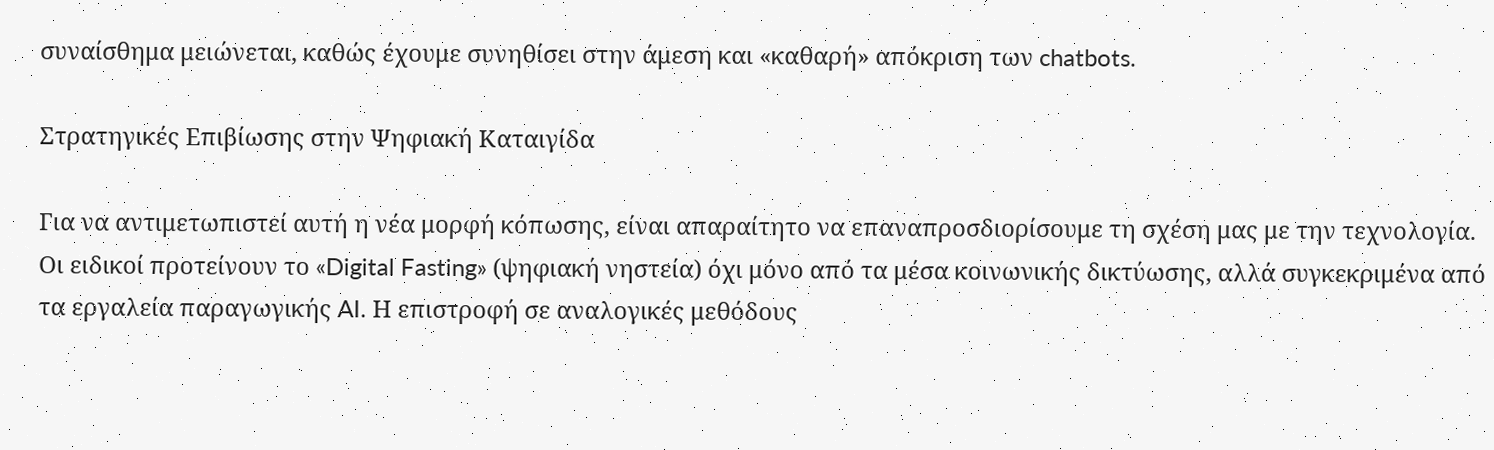συναίσθημα μειώνεται, καθώς έχουμε συνηθίσει στην άμεση και «καθαρή» απόκριση των chatbots.

Στρατηγικές Επιβίωσης στην Ψηφιακή Καταιγίδα

Για να αντιμετωπιστεί αυτή η νέα μορφή κόπωσης, είναι απαραίτητο να επαναπροσδιορίσουμε τη σχέση μας με την τεχνολογία. Οι ειδικοί προτείνουν το «Digital Fasting» (ψηφιακή νηστεία) όχι μόνο από τα μέσα κοινωνικής δικτύωσης, αλλά συγκεκριμένα από τα εργαλεία παραγωγικής AI. Η επιστροφή σε αναλογικές μεθόδους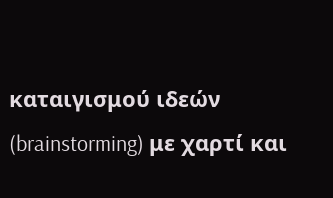καταιγισμού ιδεών (brainstorming) με χαρτί και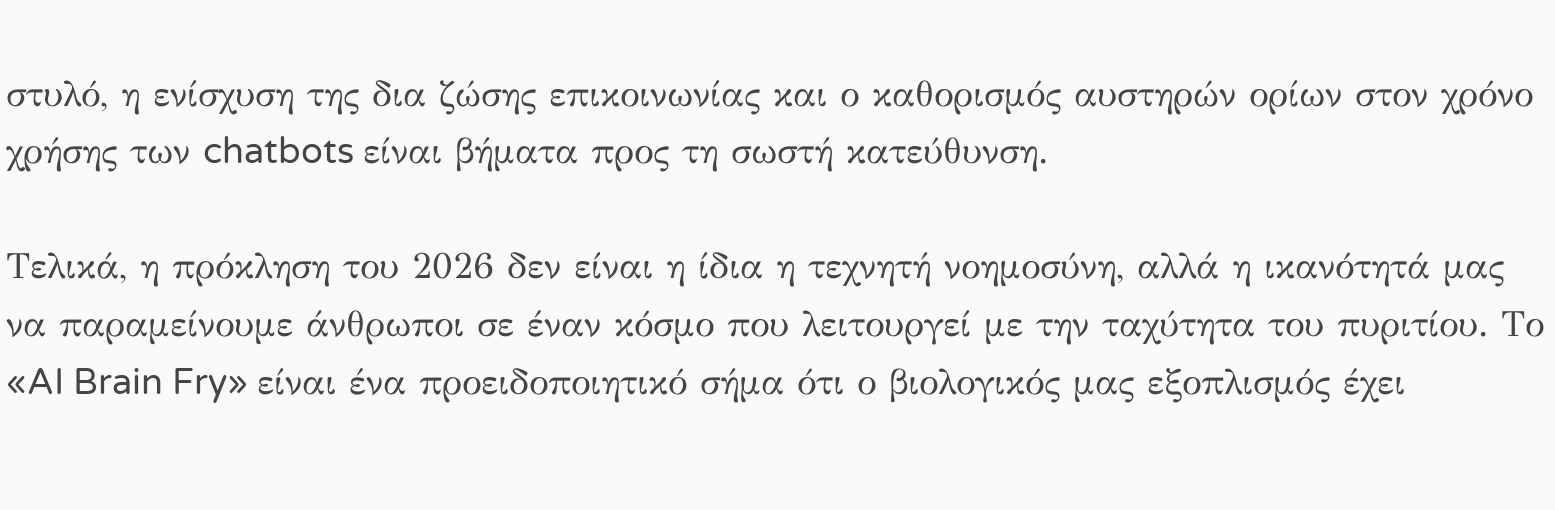στυλό, η ενίσχυση της δια ζώσης επικοινωνίας και ο καθορισμός αυστηρών ορίων στον χρόνο χρήσης των chatbots είναι βήματα προς τη σωστή κατεύθυνση.

Τελικά, η πρόκληση του 2026 δεν είναι η ίδια η τεχνητή νοημοσύνη, αλλά η ικανότητά μας να παραμείνουμε άνθρωποι σε έναν κόσμο που λειτουργεί με την ταχύτητα του πυριτίου. Το «AI Brain Fry» είναι ένα προειδοποιητικό σήμα ότι ο βιολογικός μας εξοπλισμός έχει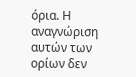όρια. Η αναγνώριση αυτών των ορίων δεν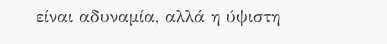είναι αδυναμία, αλλά η ύψιστη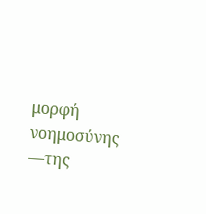μορφή νοημοσύνης —της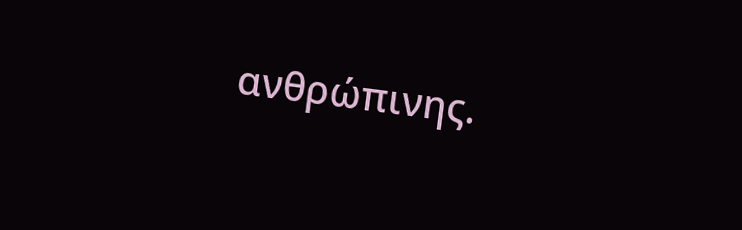ανθρώπινης.